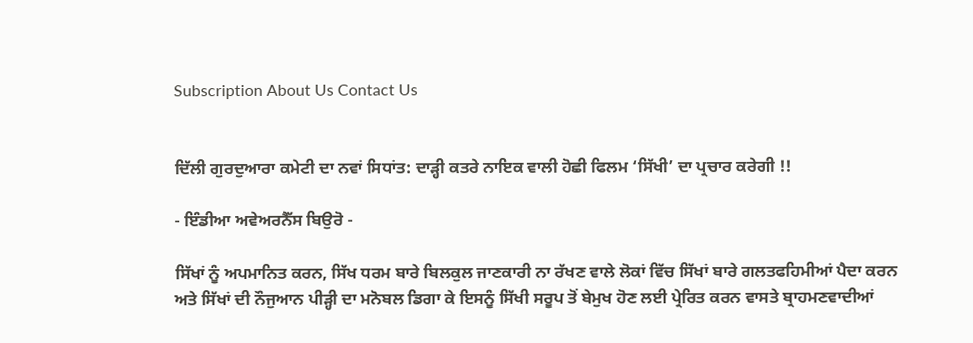Subscription About Us Contact Us


ਦਿੱਲੀ ਗੁਰਦੁਆਰਾ ਕਮੇਟੀ ਦਾ ਨਵਾਂ ਸਿਧਾਂਤ: ਦਾੜ੍ਹੀ ਕਤਰੇ ਨਾਇਕ ਵਾਲੀ ਹੋਛੀ ਫਿਲਮ ‘ਸਿੱਖੀ’ ਦਾ ਪ੍ਰਚਾਰ ਕਰੇਗੀ !!

- ਇੰਡੀਆ ਅਵੇਅਰਨੈੱਸ ਬਿਉਰੋ -

ਸਿੱਖਾਂ ਨੂੰ ਅਪਮਾਨਿਤ ਕਰਨ, ਸਿੱਖ ਧਰਮ ਬਾਰੇ ਬਿਲਕੁਲ ਜਾਣਕਾਰੀ ਨਾ ਰੱਖਣ ਵਾਲੇ ਲੋਕਾਂ ਵਿੱਚ ਸਿੱਖਾਂ ਬਾਰੇ ਗਲਤਫਹਿਮੀਆਂ ਪੈਦਾ ਕਰਨ ਅਤੇ ਸਿੱਖਾਂ ਦੀ ਨੌਜੁਆਨ ਪੀੜ੍ਹੀ ਦਾ ਮਨੋਬਲ ਡਿਗਾ ਕੇ ਇਸਨੂੰ ਸਿੱਖੀ ਸਰੂਪ ਤੋਂ ਬੇਮੁਖ ਹੋਣ ਲਈ ਪ੍ਰੇਰਿਤ ਕਰਨ ਵਾਸਤੇ ਬ੍ਰਾਹਮਣਵਾਦੀਆਂ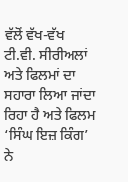ਵੱਲੋਂ ਵੱਖ-ਵੱਖ ਟੀ.ਵੀ. ਸੀਰੀਅਲਾਂ ਅਤੇ ਫਿਲਮਾਂ ਦਾ ਸਹਾਰਾ ਲਿਆ ਜਾਂਦਾ ਰਿਹਾ ਹੈ ਅਤੇ ਫਿਲਮ ‘ਸਿੰਘ ਇਜ਼ ਕਿੰਗ’ ਨੇ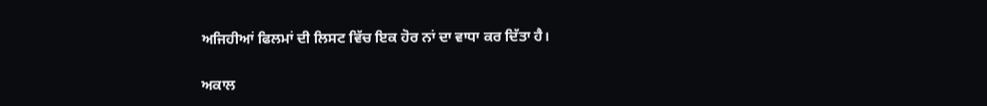ਅਜਿਹੀਆਂ ਫਿਲਮਾਂ ਦੀ ਲਿਸਟ ਵਿੱਚ ਇਕ ਹੋਰ ਨਾਂ ਦਾ ਵਾਧਾ ਕਰ ਦਿੱਤਾ ਹੈ।

ਅਕਾਲ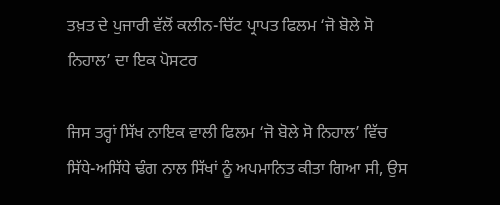ਤਖ਼ਤ ਦੇ ਪੁਜਾਰੀ ਵੱਲੋਂ ਕਲੀਨ-ਚਿੱਟ ਪ੍ਰਾਪਤ ਫਿਲਮ ‘ਜੋ ਬੋਲੇ ਸੋ ਨਿਹਾਲ’ ਦਾ ਇਕ ਪੋਸਟਰ

ਜਿਸ ਤਰ੍ਹਾਂ ਸਿੱਖ ਨਾਇਕ ਵਾਲੀ ਫਿਲਮ ‘ਜੋ ਬੋਲੇ ਸੋ ਨਿਹਾਲ’ ਵਿੱਚ ਸਿੱਧੇ-ਅਸਿੱਧੇ ਢੰਗ ਨਾਲ ਸਿੱਖਾਂ ਨੂੰ ਅਪਮਾਨਿਤ ਕੀਤਾ ਗਿਆ ਸੀ, ਉਸ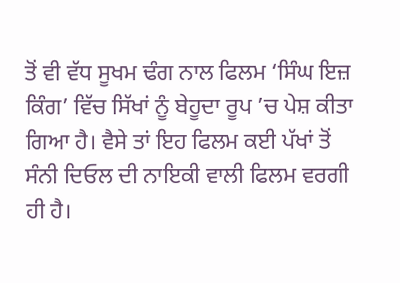ਤੋਂ ਵੀ ਵੱਧ ਸੂਖਮ ਢੰਗ ਨਾਲ ਫਿਲਮ ‘ਸਿੰਘ ਇਜ਼ ਕਿੰਗ’ ਵਿੱਚ ਸਿੱਖਾਂ ਨੂੰ ਬੇਹੂਦਾ ਰੂਪ ’ਚ ਪੇਸ਼ ਕੀਤਾ ਗਿਆ ਹੈ। ਵੈਸੇ ਤਾਂ ਇਹ ਫਿਲਮ ਕਈ ਪੱਖਾਂ ਤੋਂ ਸੰਨੀ ਦਿਓਲ ਦੀ ਨਾਇਕੀ ਵਾਲੀ ਫਿਲਮ ਵਰਗੀ ਹੀ ਹੈ।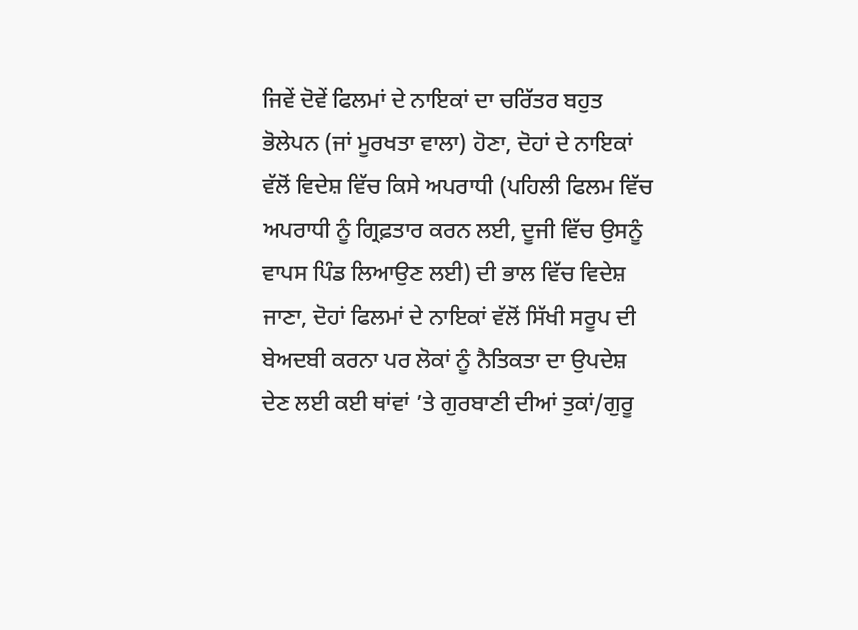ਜਿਵੇਂ ਦੋਵੇਂ ਫਿਲਮਾਂ ਦੇ ਨਾਇਕਾਂ ਦਾ ਚਰਿੱਤਰ ਬਹੁਤ ਭੋਲੇਪਨ (ਜਾਂ ਮੂਰਖਤਾ ਵਾਲਾ) ਹੋਣਾ, ਦੋਹਾਂ ਦੇ ਨਾਇਕਾਂ ਵੱਲੋਂ ਵਿਦੇਸ਼ ਵਿੱਚ ਕਿਸੇ ਅਪਰਾਧੀ (ਪਹਿਲੀ ਫਿਲਮ ਵਿੱਚ ਅਪਰਾਧੀ ਨੂੰ ਗ੍ਰਿਫ਼ਤਾਰ ਕਰਨ ਲਈ, ਦੂਜੀ ਵਿੱਚ ਉਸਨੂੰ ਵਾਪਸ ਪਿੰਡ ਲਿਆਉਣ ਲਈ) ਦੀ ਭਾਲ ਵਿੱਚ ਵਿਦੇਸ਼ ਜਾਣਾ, ਦੋਹਾਂ ਫਿਲਮਾਂ ਦੇ ਨਾਇਕਾਂ ਵੱਲੋਂ ਸਿੱਖੀ ਸਰੂਪ ਦੀ ਬੇਅਦਬੀ ਕਰਨਾ ਪਰ ਲੋਕਾਂ ਨੂੰ ਨੈਤਿਕਤਾ ਦਾ ਉਪਦੇਸ਼ ਦੇਣ ਲਈ ਕਈ ਥਾਂਵਾਂ ’ਤੇ ਗੁਰਬਾਣੀ ਦੀਆਂ ਤੁਕਾਂ/ਗੁਰੂ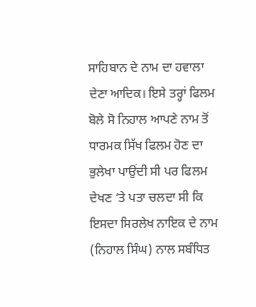ਸਾਹਿਬਾਨ ਦੇ ਨਾਮ ਦਾ ਹਵਾਲਾ ਦੇਣਾ ਆਦਿਕ। ਇਸੇ ਤਰ੍ਹਾਂ ਫਿਲਮ ਬੋਲੇ ਸੋ ਨਿਹਾਲ ਆਪਣੇ ਨਾਮ ਤੋਂ ਧਾਰਮਕ ਸਿੱਖ ਫਿਲਮ ਹੋਣ ਦਾ ਭੁਲੇਖਾ ਪਾਉਂਦੀ ਸੀ ਪਰ ਫਿਲਮ ਦੇਖਣ ’ਤੇ ਪਤਾ ਚਲਦਾ ਸੀ ਕਿ ਇਸਦਾ ਸਿਰਲੇਖ ਨਾਇਕ ਦੇ ਨਾਮ (ਨਿਹਾਲ ਸਿੰਘ) ਨਾਲ ਸਬੰਧਿਤ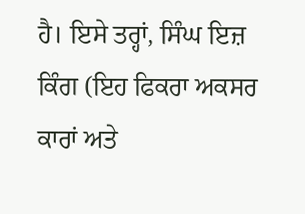ਹੈ। ਇਸੇ ਤਰ੍ਹਾਂ, ਸਿੰਘ ਇਜ਼ ਕਿੰਗ (ਇਹ ਫਿਕਰਾ ਅਕਸਰ ਕਾਰਾਂ ਅਤੇ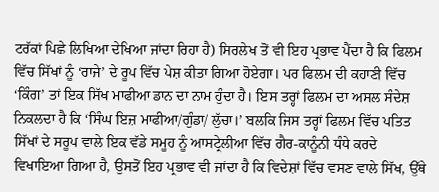ਟਰੱਕਾਂ ਪਿਛੇ ਲਿਖਿਆ ਦੇਖਿਆ ਜਾਂਦਾ ਰਿਹਾ ਹੈ) ਸਿਰਲੇਖ ਤੋਂ ਵੀ ਇਹ ਪ੍ਰਭਾਵ ਪੈਂਦਾ ਹੈ ਕਿ ਫਿਲਮ ਵਿੱਚ ਸਿੱਖਾਂ ਨੂੰ ‘ਰਾਜੇ’ ਦੇ ਰੂਪ ਵਿੱਚ ਪੇਸ਼ ਕੀਤਾ ਗਿਆ ਹੋਏਗਾ। ਪਰ ਫਿਲਮ ਦੀ ਕਹਾਣੀ ਵਿੱਚ ‘ਕਿੰਗ’ ਤਾਂ ਇਕ ਸਿੱਖ ਮਾਫੀਆ ਡਾਨ ਦਾ ਨਾਮ ਹੁੰਦਾ ਹੈ। ਇਸ ਤਰ੍ਹਾਂ ਫਿਲਮ ਦਾ ਅਸਲ ਸੰਦੇਸ਼ ਨਿਕਲਦਾ ਹੈ ਕਿ ‘ਸਿੰਘ ਇਜ਼ ਮਾਫੀਆ/ਗੁੰਡਾ/ ਲੁੱਚਾ।’ ਬਲਕਿ ਜਿਸ ਤਰ੍ਹਾਂ ਫਿਲਮ ਵਿੱਚ ਪਤਿਤ ਸਿੱਖਾਂ ਦੇ ਸਰੂਪ ਵਾਲੇ ਇਕ ਵੱਡੇ ਸਮੂਹ ਨੂੰ ਆਸਟ੍ਰੇਲੀਆ ਵਿੱਚ ਗੈਰ-ਕਾਨੂੰਨੀ ਧੰਧੇ ਕਰਦੇ ਵਿਖਾਇਆ ਗਿਆ ਹੈ, ਉਸਤੋਂ ਇਹ ਪ੍ਰਭਾਵ ਵੀ ਜਾਂਦਾ ਹੈ ਕਿ ਵਿਦੇਸ਼ਾਂ ਵਿੱਚ ਵਸਣ ਵਾਲੇ ਸਿੱਖ, ਉੱਥੇ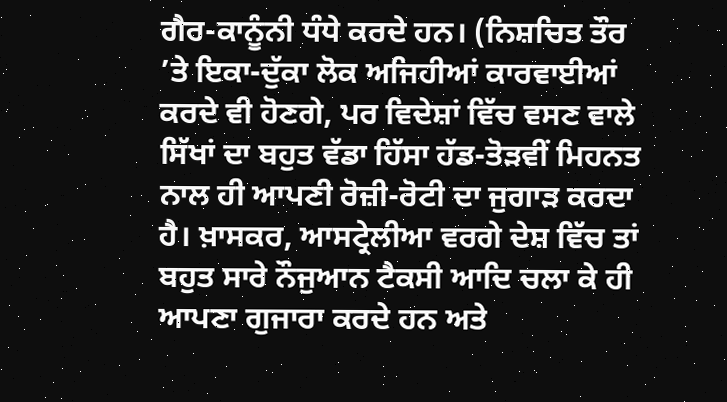ਗੈਰ-ਕਾਨੂੰਨੀ ਧੰਧੇ ਕਰਦੇ ਹਨ। (ਨਿਸ਼ਚਿਤ ਤੌਰ ’ਤੇ ਇਕਾ-ਦੁੱਕਾ ਲੋਕ ਅਜਿਹੀਆਂ ਕਾਰਵਾਈਆਂ ਕਰਦੇ ਵੀ ਹੋਣਗੇ, ਪਰ ਵਿਦੇਸ਼ਾਂ ਵਿੱਚ ਵਸਣ ਵਾਲੇ ਸਿੱਖਾਂ ਦਾ ਬਹੁਤ ਵੱਡਾ ਹਿੱਸਾ ਹੱਡ-ਤੋੜਵੀਂ ਮਿਹਨਤ ਨਾਲ ਹੀ ਆਪਣੀ ਰੋਜ਼ੀ-ਰੋਟੀ ਦਾ ਜੁਗਾੜ ਕਰਦਾ ਹੈ। ਖ਼ਾਸਕਰ, ਆਸਟ੍ਰੇਲੀਆ ਵਰਗੇ ਦੇਸ਼ ਵਿੱਚ ਤਾਂ ਬਹੁਤ ਸਾਰੇ ਨੌਜੁਆਨ ਟੈਕਸੀ ਆਦਿ ਚਲਾ ਕੇ ਹੀ ਆਪਣਾ ਗੁਜਾਰਾ ਕਰਦੇ ਹਨ ਅਤੇ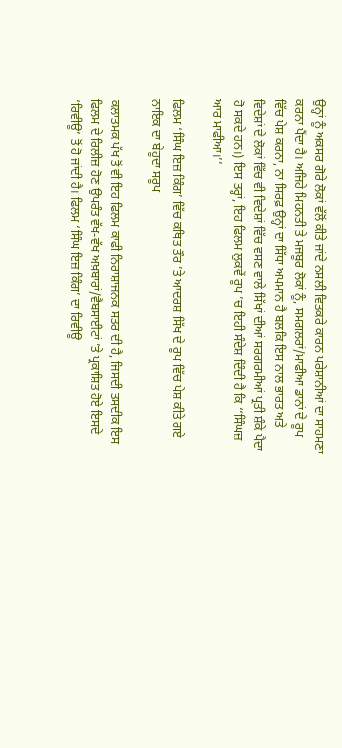ਉਨ੍ਹਾਂ ਨੂੰ ਅਕਸਰ ਗੋਰੇ ਲੋਕਾਂ ਵੱਲੋਂ ਕੀਤੇ ਜਾਂਦੇ ਨਸਲੀ ਵਿਤਕਰੇ ਕਾਰਨ ਪਰੇਸ਼ਾਨੀਆਂ ਦਾ ਸਾਹਮਣਾ ਕਰਨਾ ਪੈਂਦਾ ਹੈ। ਅਜਿਹੇ ਮਿਹਨਤੀ ਤੇ ਮਜਬੂਰ ਲੋਕਾਂ ਨੂੰ, ਸਮਗਲਰਾਂ/ਮਾਫੀਆ ਡਾਨਾਂ ਦੇ ਰੂਪ ਵਿੱਚ ਪੇਸ਼ ਕਰਨਾ, ਨਾ ਸਿਰਫ਼ ਉਨ੍ਹਾਂ ਦਾ ਸਿੱਧਾ ਅਪਮਾਨ ਹੈ ਬਲਕਿ ਇਸ ਨਾਲ ਭਾਰਤ ਅਤੇ ਵਿਦੇਸ਼ਾਂ ਦੇ ਲੋਕਾਂ ਵਿੱਚ ਵੀ ਵਿਦੇਸ਼ਾਂ ਵਿੱਚ ਵਸਣ ਵਾਲੇ ਸਿੱਖਾਂ ਦੀਆਂ ਸਰਗਰਮੀਆਂ ਪ੍ਰਤੀ ਸ਼ੰਕੇ ਪੈਦਾ ਹੋ ਸਕਦੇ ਹਨ।) ਇਸ ਤਰ੍ਹਾਂ, ਇਹ ਫਿਲਮ ਲੁਕਵੇਂ ਰੂਪ ’ਚ ਇਹੀ ਸੰਦੇਸ਼ ਦਿੰਦੀ ਹੈ ਕਿ ‘‘ਸਿੰਘਜ਼ ਆਰ ਮਾਫੀਆ।’’

ਫਿਲਮ ‘ਸਿੰਘ ਇਜ਼ ਕਿੰਗ’ ਵਿੱਚ ਕਥਿਤ ਤੌਰ ’ਤੇ ਆਦਰਸ਼ ਸਿੱਖ ਦੇ ਰੂਪ ਵਿੱਚ ਪੇਸ਼ ਕੀਤੇ ਗਏ ਨਾਇਕ ਦਾ ਬੇਹੂਦਾ ਸਰੂਪ

ਕਲਾਤਮਕ ਪੱਖ ਤੋਂ ਵੀ ਇਹ ਫਿਲਮ ਕਾਫੀ ਨਿਰਾਸ਼ਾਜਨਕ ਸਤਰ ਦੀ ਹੈ, ਜਿਸਦੀ ਤਸਦੀਕ ਇਸ ਫਿਲਮ ਦੇ ਰਿਲੀਜ਼ ਹੋਣ ਉਪਰੰਤ ਵੱਖ-ਵੱਖ ਅਖ਼ਬਾਰਾਂ/ਵੈਬਸਾਈਟਾਂ ’ਤੇ ਪ੍ਰਕਾਸ਼ਿਤ ਹੋਏ ਇਸਦੇ ‘ਰਿਵੀਊ’ ਤੋਂ ਹੋ ਜਾਂਦੀ ਹੈ। ਫਿਲਮ ‘ਸਿੰਘ ਇਜ਼ ਕਿੰਗ’ ਦਾ ਰਿਵੀਊ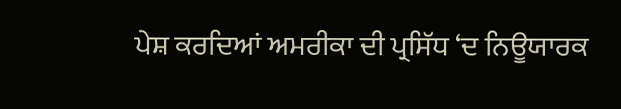ਪੇਸ਼ ਕਰਦਿਆਂ ਅਮਰੀਕਾ ਦੀ ਪ੍ਰਸਿੱਧ ‘ਦ ਨਿਊਯਾਰਕ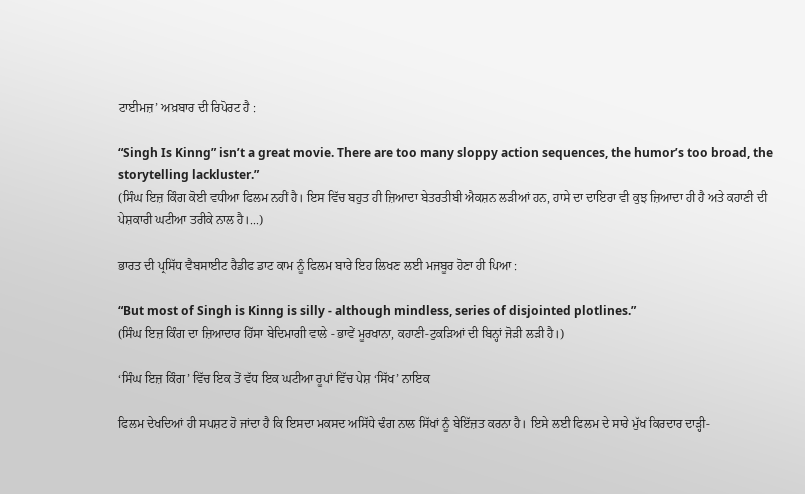ਟਾਈਮਜ਼’ ਅਖ਼ਬਾਰ ਦੀ ਰਿਪੋਰਟ ਹੈ :

“Singh Is Kinng” isn’t a great movie. There are too many sloppy action sequences, the humor’s too broad, the storytelling lackluster.”
(ਸਿੰਘ ਇਜ਼ ਕਿੰਗ ਕੋਈ ਵਧੀਆ ਫਿਲਮ ਨਹੀਂ ਹੈ। ਇਸ ਵਿੱਚ ਬਹੁਤ ਹੀ ਜ਼ਿਆਦਾ ਬੇਤਰਤੀਬੀ ਐਕਸ਼ਨ ਲੜੀਆਂ ਹਨ, ਹਾਸੇ ਦਾ ਦਾਇਰਾ ਵੀ ਕੁਝ ਜ਼ਿਆਦਾ ਹੀ ਹੈ ਅਤੇ ਕਹਾਣੀ ਦੀ ਪੇਸ਼ਕਾਰੀ ਘਟੀਆ ਤਰੀਕੇ ਨਾਲ ਹੈ।...)

ਭਾਰਤ ਦੀ ਪ੍ਰਸਿੱਧ ਵੈਬਸਾਈਟ ਰੈਡੀਫ ਡਾਟ ਕਾਮ ਨੂੰ ਫਿਲਮ ਬਾਰੇ ਇਹ ਲਿਖਣ ਲਈ ਮਜਬੂਰ ਹੋਣਾ ਹੀ ਪਿਆ :

“But most of Singh is Kinng is silly - although mindless, series of disjointed plotlines.”
(ਸਿੰਘ ਇਜ਼ ਕਿੰਗ ਦਾ ਜ਼ਿਆਦਾਰ ਹਿੱਸਾ ਬੇਦਿਮਾਗੀ ਵਾਲੇ - ਭਾਵੇਂ ਮੂਰਖਾਨਾ, ਕਹਾਣੀ-ਟੁਕੜਿਆਂ ਦੀ ਬਿਨ੍ਹਾਂ ਜੋੜੀ ਲੜੀ ਹੈ।)

‘ਸਿੰਘ ਇਜ਼ ਕਿੰਗ’ ਵਿੱਚ ਇਕ ਤੋਂ ਵੱਧ ਇਕ ਘਟੀਆ ਰੂਪਾਂ ਵਿੱਚ ਪੇਸ਼ ‘ਸਿੱਖ’ ਨਾਇਕ

ਫਿਲਮ ਦੇਖਦਿਆਂ ਹੀ ਸਪਸ਼ਟ ਹੋ ਜਾਂਦਾ ਹੈ ਕਿ ਇਸਦਾ ਮਕਸਦ ਅਸਿੱਧੇ ਢੰਗ ਨਾਲ ਸਿੱਖਾਂ ਨੂੰ ਬੇਇੱਜ਼ਤ ਕਰਨਾ ਹੈ। ਇਸੇ ਲਈ ਫਿਲਮ ਦੇ ਸਾਰੇ ਮੁੱਖ ਕਿਰਦਾਰ ਦਾੜ੍ਹੀ-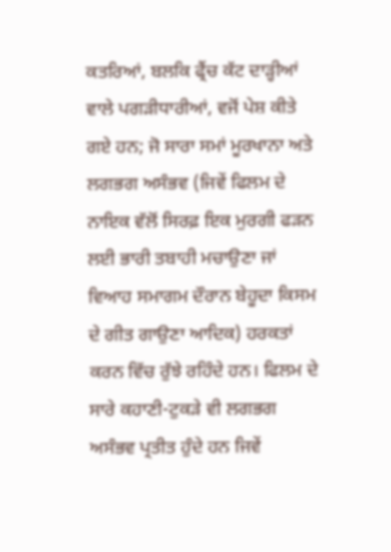ਕਤਰਿਆਂ, ਬਲਕਿ ਫ੍ਰੈਂਚ ਕੱਟ ਦਾੜ੍ਹੀਆਂ ਵਾਲੇ ਪਗੜੀਧਾਰੀਆਂ, ਵਜੋਂ ਪੇਸ਼ ਕੀਤੇ ਗਏ ਹਨ; ਜੋ ਸਾਰਾ ਸਮਾਂ ਮੂਰਖਾਨਾ ਅਤੇ ਲਗਭਗ ਅਸੰਭਵ (ਜਿਵੇਂ ਫਿਲਮ ਦੇ ਨਾਇਕ ਵੱਲੋਂ ਸਿਰਫ਼ ਇਕ ਮੁਰਗੀ ਫੜਨ ਲਈ ਭਾਰੀ ਤਬਾਹੀ ਮਚਾਉਣਾ ਜਾਂ ਵਿਆਹ ਸਮਾਗਮ ਦੌਰਾਨ ਬੇਹੂਦਾ ਕਿਸਮ ਦੇ ਗੀਤ ਗਾਉਣਾ ਆਦਿਕ) ਹਰਕਤਾਂ ਕਰਨ ਵਿੱਚ ਰੁੱਝੇ ਰਹਿੰਦੇ ਹਨ। ਫਿਲਮ ਦੇ ਸਾਰੇ ਕਹਾਣੀ-ਟੁਕੜੇ ਵੀ ਲਗਭਗ ਅਸੰਭਵ ਪ੍ਰਤੀਤ ਹੁੰਦੇ ਹਨ ਜਿਵੇਂ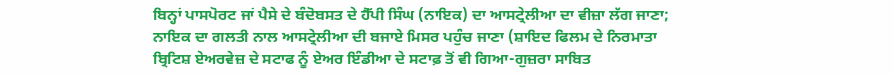ਬਿਨ੍ਹਾਂ ਪਾਸਪੋਰਟ ਜਾਂ ਪੈਸੇ ਦੇ ਬੰਦੋਬਸਤ ਦੇ ਹੈੱਪੀ ਸਿੰਘ (ਨਾਇਕ) ਦਾ ਆਸਟ੍ਰੇਲੀਆ ਦਾ ਵੀਜ਼ਾ ਲੱਗ ਜਾਣਾ; ਨਾਇਕ ਦਾ ਗਲਤੀ ਨਾਲ ਆਸਟ੍ਰੇਲੀਆ ਦੀ ਬਜਾਏ ਮਿਸਰ ਪਹੁੰਚ ਜਾਣਾ (ਸ਼ਾਇਦ ਫਿਲਮ ਦੇ ਨਿਰਮਾਤਾ ਬ੍ਰਿਟਿਸ਼ ਏਅਰਵੇਜ਼ ਦੇ ਸਟਾਫ ਨੂੰ ਏਅਰ ਇੰਡੀਆ ਦੇ ਸਟਾਫ਼ ਤੋਂ ਵੀ ਗਿਆ-ਗੁਜ਼ਰਾ ਸਾਬਿਤ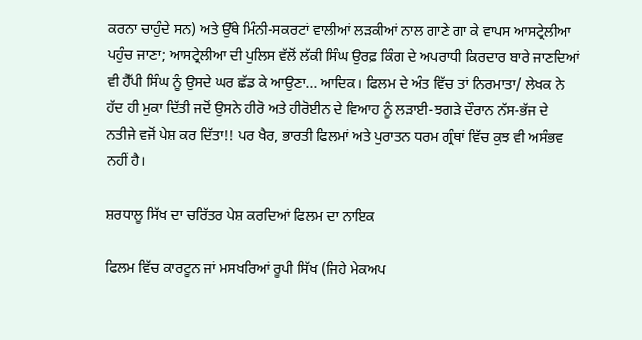ਕਰਨਾ ਚਾਹੁੰਦੇ ਸਨ) ਅਤੇ ਉੱਥੇ ਮਿੰਨੀ-ਸਕਰਟਾਂ ਵਾਲੀਆਂ ਲੜਕੀਆਂ ਨਾਲ ਗਾਣੇ ਗਾ ਕੇ ਵਾਪਸ ਆਸਟ੍ਰੇਲੀਆ ਪਹੁੰਚ ਜਾਣਾ; ਆਸਟ੍ਰੇਲੀਆ ਦੀ ਪੁਲਿਸ ਵੱਲੋਂ ਲੱਕੀ ਸਿੰਘ ਉਰਫ਼ ਕਿੰਗ ਦੇ ਅਪਰਾਧੀ ਕਿਰਦਾਰ ਬਾਰੇ ਜਾਣਦਿਆਂ ਵੀ ਹੈੱਪੀ ਸਿੰਘ ਨੂੰ ਉਸਦੇ ਘਰ ਛੱਡ ਕੇ ਆਉਣਾ... ਆਦਿਕ। ਫਿਲਮ ਦੇ ਅੰਤ ਵਿੱਚ ਤਾਂ ਨਿਰਮਾਤਾ/ ਲੇਖਕ ਨੇ ਹੱਦ ਹੀ ਮੁਕਾ ਦਿੱਤੀ ਜਦੋਂ ਉਸਨੇ ਹੀਰੋ ਅਤੇ ਹੀਰੋਈਨ ਦੇ ਵਿਆਹ ਨੂੰ ਲੜਾਈ-ਝਗੜੇ ਦੌਰਾਨ ਨੱਸ-ਭੱਜ ਦੇ ਨਤੀਜੇ ਵਜੋਂ ਪੇਸ਼ ਕਰ ਦਿੱਤਾ!! ਪਰ ਖੈਰ, ਭਾਰਤੀ ਫਿਲਮਾਂ ਅਤੇ ਪੁਰਾਤਨ ਧਰਮ ਗ੍ਰੰਥਾਂ ਵਿੱਚ ਕੁਝ ਵੀ ਅਸੰਭਵ ਨਹੀਂ ਹੈ।

ਸ਼ਰਧਾਲੂ ਸਿੱਖ ਦਾ ਚਰਿੱਤਰ ਪੇਸ਼ ਕਰਦਿਆਂ ਫਿਲਮ ਦਾ ਨਾਇਕ

ਫਿਲਮ ਵਿੱਚ ਕਾਰਟੂਨ ਜਾਂ ਮਸਖਰਿਆਂ ਰੂਪੀ ਸਿੱਖ (ਜਿਹੇ ਮੇਕਅਪ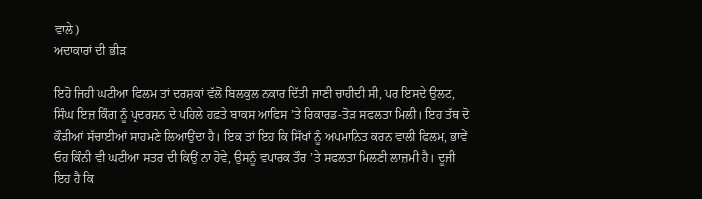ਵਾਲੇ)
ਅਦਾਕਾਰਾਂ ਦੀ ਭੀੜ

ਇਹੋ ਜਿਹੀ ਘਟੀਆ ਫਿਲਮ ਤਾਂ ਦਰਸ਼ਕਾਂ ਵੱਲੋਂ ਬਿਲਕੁਲ ਨਕਾਰ ਦਿੱਤੀ ਜਾਣੀ ਚਾਹੀਦੀ ਸੀ, ਪਰ ਇਸਦੇ ਉਲਟ, ਸਿੰਘ ਇਜ਼ ਕਿੰਗ ਨੂੰ ਪ੍ਰਦਰਸ਼ਨ ਦੇ ਪਹਿਲੇ ਹਫ਼ਤੇ ਬਾਕਸ ਆਫਿਸ ’ਤੇ ਰਿਕਾਰਡ-ਤੋੜ ਸਫਲਤਾ ਮਿਲੀ। ਇਹ ਤੱਥ ਦੋ ਕੌੜੀਆਂ ਸੱਚਾਈਆਂ ਸਾਹਮਣੇ ਲਿਆਉਂਦਾ ਹੈ। ਇਕ ਤਾਂ ਇਹ ਕਿ ਸਿੱਖਾਂ ਨੂੰ ਅਪਮਾਨਿਤ ਕਰਨ ਵਾਲੀ ਫਿਲਮ, ਭਾਵੇਂ ਓਹ ਕਿੰਨੀ ਵੀ ਘਟੀਆ ਸਤਰ ਦੀ ਕਿਉਂ ਨਾ ਹੋਵੇ, ਉਸਨੂੰ ਵਪਾਰਕ ਤੌਰ ’ਤੇ ਸਫਲਤਾ ਮਿਲਣੀ ਲਾਜ਼ਮੀ ਹੈ। ਦੂਜੀ ਇਹ ਹੈ ਕਿ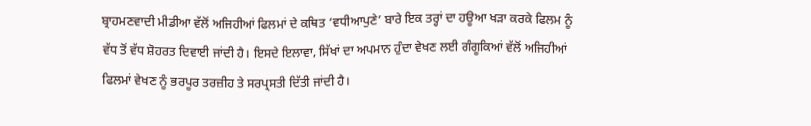ਬ੍ਰਾਹਮਣਵਾਦੀ ਮੀਡੀਆ ਵੱਲੋਂ ਅਜਿਹੀਆਂ ਫਿਲਮਾਂ ਦੇ ਕਥਿਤ ‘ਵਧੀਆਪੁਣੇ’ ਬਾਰੇ ਇਕ ਤਰ੍ਹਾਂ ਦਾ ਹਊਆ ਖੜਾ ਕਰਕੇ ਫਿਲਮ ਨੂੰ ਵੱਧ ਤੋਂ ਵੱਧ ਸ਼ੋਹਰਤ ਦਿਵਾਈ ਜਾਂਦੀ ਹੈ। ਇਸਦੇ ਇਲਾਵਾ, ਸਿੱਖਾਂ ਦਾ ਅਪਮਾਨ ਹੁੰਦਾ ਵੇਖਣ ਲਈ ਗੰਗੂਕਿਆਂ ਵੱਲੋਂ ਅਜਿਹੀਆਂ ਫਿਲਮਾਂ ਵੇਖਣ ਨੂੰ ਭਰਪੂਰ ਤਰਜ਼ੀਹ ਤੇ ਸਰਪ੍ਰਸਤੀ ਦਿੱਤੀ ਜਾਂਦੀ ਹੈ।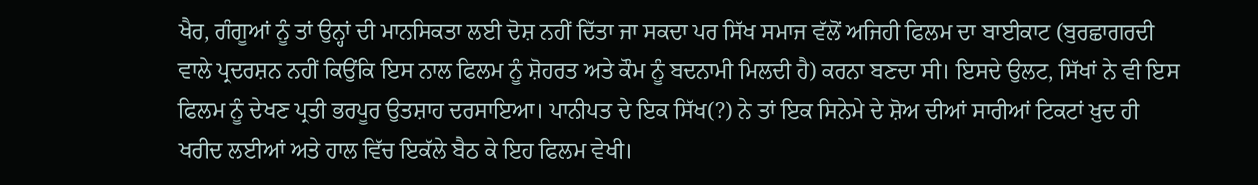ਖੈਰ, ਗੰਗੂਆਂ ਨੂੰ ਤਾਂ ਉਨ੍ਹਾਂ ਦੀ ਮਾਨਸਿਕਤਾ ਲਈ ਦੋਸ਼ ਨਹੀਂ ਦਿੱਤਾ ਜਾ ਸਕਦਾ ਪਰ ਸਿੱਖ ਸਮਾਜ ਵੱਲੋਂ ਅਜਿਹੀ ਫਿਲਮ ਦਾ ਬਾਈਕਾਟ (ਬੁਰਛਾਗਰਦੀ ਵਾਲੇ ਪ੍ਰਦਰਸ਼ਨ ਨਹੀਂ ਕਿਉਂਕਿ ਇਸ ਨਾਲ ਫਿਲਮ ਨੂੰ ਸ਼ੋਹਰਤ ਅਤੇ ਕੌਮ ਨੂੰ ਬਦਨਾਮੀ ਮਿਲਦੀ ਹੈ) ਕਰਨਾ ਬਣਦਾ ਸੀ। ਇਸਦੇ ਉਲਟ, ਸਿੱਖਾਂ ਨੇ ਵੀ ਇਸ ਫਿਲਮ ਨੂੰ ਦੇਖਣ ਪ੍ਰਤੀ ਭਰਪੂਰ ਉਤਸ਼ਾਹ ਦਰਸਾਇਆ। ਪਾਨੀਪਤ ਦੇ ਇਕ ਸਿੱਖ(?) ਨੇ ਤਾਂ ਇਕ ਸਿਨੇਮੇ ਦੇ ਸ਼ੋਅ ਦੀਆਂ ਸਾਰੀਆਂ ਟਿਕਟਾਂ ਖ਼ੁਦ ਹੀ ਖਰੀਦ ਲਈਆਂ ਅਤੇ ਹਾਲ ਵਿੱਚ ਇਕੱਲੇ ਬੈਠ ਕੇ ਇਹ ਫਿਲਮ ਵੇਖੀ।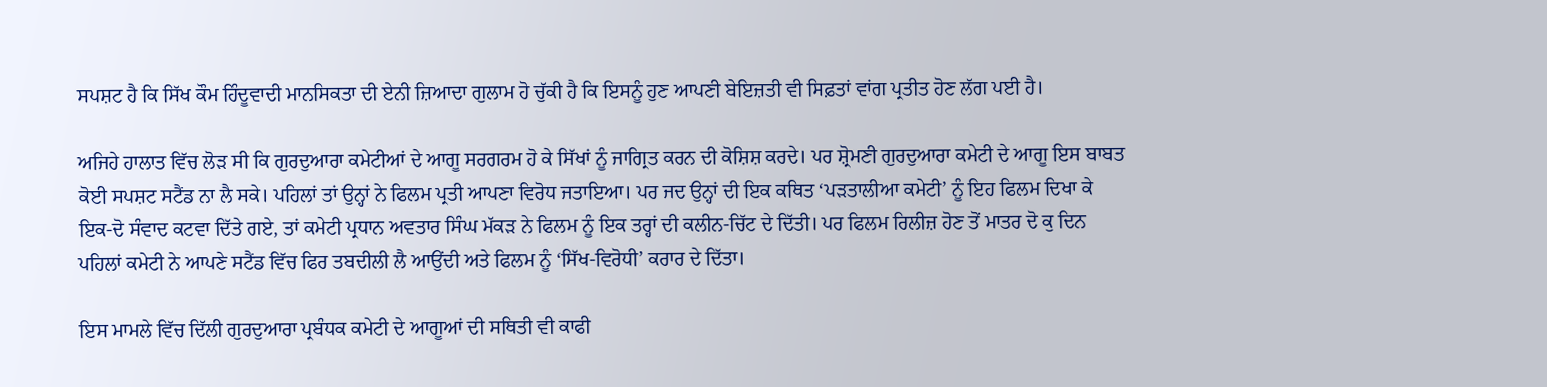ਸਪਸ਼ਟ ਹੈ ਕਿ ਸਿੱਖ ਕੌਮ ਹਿੰਦੂਵਾਦੀ ਮਾਨਸਿਕਤਾ ਦੀ ਏਨੀ ਜ਼ਿਆਦਾ ਗੁਲਾਮ ਹੋ ਚੁੱਕੀ ਹੈ ਕਿ ਇਸਨੂੰ ਹੁਣ ਆਪਣੀ ਬੇਇਜ਼ਤੀ ਵੀ ਸਿਫ਼ਤਾਂ ਵਾਂਗ ਪ੍ਰਤੀਤ ਹੋਣ ਲੱਗ ਪਈ ਹੈ।

ਅਜਿਹੇ ਹਾਲਾਤ ਵਿੱਚ ਲੋੜ ਸੀ ਕਿ ਗੁਰਦੁਆਰਾ ਕਮੇਟੀਆਂ ਦੇ ਆਗੂ ਸਰਗਰਮ ਹੋ ਕੇ ਸਿੱਖਾਂ ਨੂੰ ਜਾਗ੍ਰਿਤ ਕਰਨ ਦੀ ਕੋਸ਼ਿਸ਼ ਕਰਦੇ। ਪਰ ਸ਼੍ਰੋਮਣੀ ਗੁਰਦੁਆਰਾ ਕਮੇਟੀ ਦੇ ਆਗੂ ਇਸ ਬਾਬਤ ਕੋਈ ਸਪਸ਼ਟ ਸਟੈਂਡ ਨਾ ਲੈ ਸਕੇ। ਪਹਿਲਾਂ ਤਾਂ ਉਨ੍ਹਾਂ ਨੇ ਫਿਲਮ ਪ੍ਰਤੀ ਆਪਣਾ ਵਿਰੋਧ ਜਤਾਇਆ। ਪਰ ਜਦ ਉਨ੍ਹਾਂ ਦੀ ਇਕ ਕਥਿਤ ‘ਪੜਤਾਲੀਆ ਕਮੇਟੀ’ ਨੂੰ ਇਹ ਫਿਲਮ ਦਿਖਾ ਕੇ ਇਕ-ਦੋ ਸੰਵਾਦ ਕਟਵਾ ਦਿੱਤੇ ਗਏ, ਤਾਂ ਕਮੇਟੀ ਪ੍ਰਧਾਨ ਅਵਤਾਰ ਸਿੰਘ ਮੱਕੜ ਨੇ ਫਿਲਮ ਨੂੰ ਇਕ ਤਰ੍ਹਾਂ ਦੀ ਕਲੀਨ-ਚਿੱਟ ਦੇ ਦਿੱਤੀ। ਪਰ ਫਿਲਮ ਰਿਲੀਜ਼ ਹੋਣ ਤੋਂ ਮਾਤਰ ਦੋ ਕੁ ਦਿਨ ਪਹਿਲਾਂ ਕਮੇਟੀ ਨੇ ਆਪਣੇ ਸਟੈਂਡ ਵਿੱਚ ਫਿਰ ਤਬਦੀਲੀ ਲੈ ਆਉਂਦੀ ਅਤੇ ਫਿਲਮ ਨੂੰ ‘ਸਿੱਖ-ਵਿਰੋਧੀ’ ਕਰਾਰ ਦੇ ਦਿੱਤਾ।

ਇਸ ਮਾਮਲੇ ਵਿੱਚ ਦਿੱਲੀ ਗੁਰਦੁਆਰਾ ਪ੍ਰਬੰਧਕ ਕਮੇਟੀ ਦੇ ਆਗੂਆਂ ਦੀ ਸਥਿਤੀ ਵੀ ਕਾਫੀ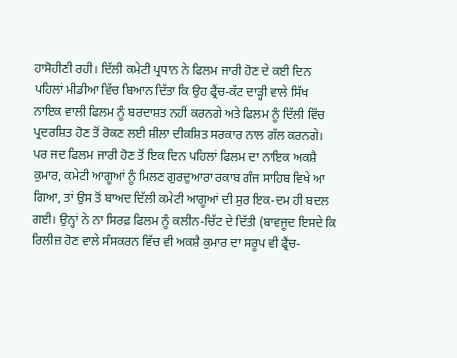ਹਾਸੋਹੀਣੀ ਰਹੀ। ਦਿੱਲੀ ਕਮੇਟੀ ਪ੍ਰਧਾਨ ਨੇ ਫਿਲਮ ਜਾਰੀ ਹੋਣ ਦੇ ਕਈ ਦਿਨ ਪਹਿਲਾਂ ਮੀਡੀਆ ਵਿੱਚ ਬਿਆਨ ਦਿੱਤਾ ਕਿ ਉਹ ਫ੍ਰੈਂਚ-ਕੱਟ ਦਾੜ੍ਹੀ ਵਾਲੇ ਸਿੱਖ ਨਾਇਕ ਵਾਲੀ ਫਿਲਮ ਨੂੰ ਬਰਦਾਸ਼ਤ ਨਹੀਂ ਕਰਨਗੇ ਅਤੇ ਫਿਲਮ ਨੂੰ ਦਿੱਲੀ ਵਿੱਚ ਪ੍ਰਦਰਸ਼ਿਤ ਹੋਣ ਤੋਂ ਰੋਕਣ ਲਈ ਸ਼ੀਲਾ ਦੀਕਸ਼ਿਤ ਸਰਕਾਰ ਨਾਲ ਗੱਲ ਕਰਨਗੇ। ਪਰ ਜਦ ਫਿਲਮ ਜਾਰੀ ਹੋਣ ਤੋਂ ਇਕ ਦਿਨ ਪਹਿਲਾਂ ਫਿਲਮ ਦਾ ਨਾਇਕ ਅਕਸ਼ੈ ਕੁਮਾਰ, ਕਮੇਟੀ ਆਗੂਆਂ ਨੂੰ ਮਿਲਣ ਗੁਰਦੁਆਰਾ ਰਕਾਬ ਗੰਜ ਸਾਹਿਬ ਵਿਖੇ ਆ ਗਿਆ, ਤਾਂ ਉਸ ਤੋਂ ਬਾਅਦ ਦਿੱਲੀ ਕਮੇਟੀ ਆਗੂਆਂ ਦੀ ਸੁਰ ਇਕ-ਦਮ ਹੀ ਬਦਲ ਗਈ। ਉਨ੍ਹਾਂ ਨੇ ਨਾ ਸਿਰਫ਼ ਫਿਲਮ ਨੂੰ ਕਲੀਨ-ਚਿੱਟ ਦੇ ਦਿੱਤੀ (ਬਾਵਜੂਦ ਇਸਦੇ ਕਿ ਰਿਲੀਜ਼ ਹੋਣ ਵਾਲੇ ਸੰਸਕਰਨ ਵਿੱਚ ਵੀ ਅਕਸ਼ੈ ਕੁਮਾਰ ਦਾ ਸਰੂਪ ਵੀ ਫ੍ਰੈਂਚ-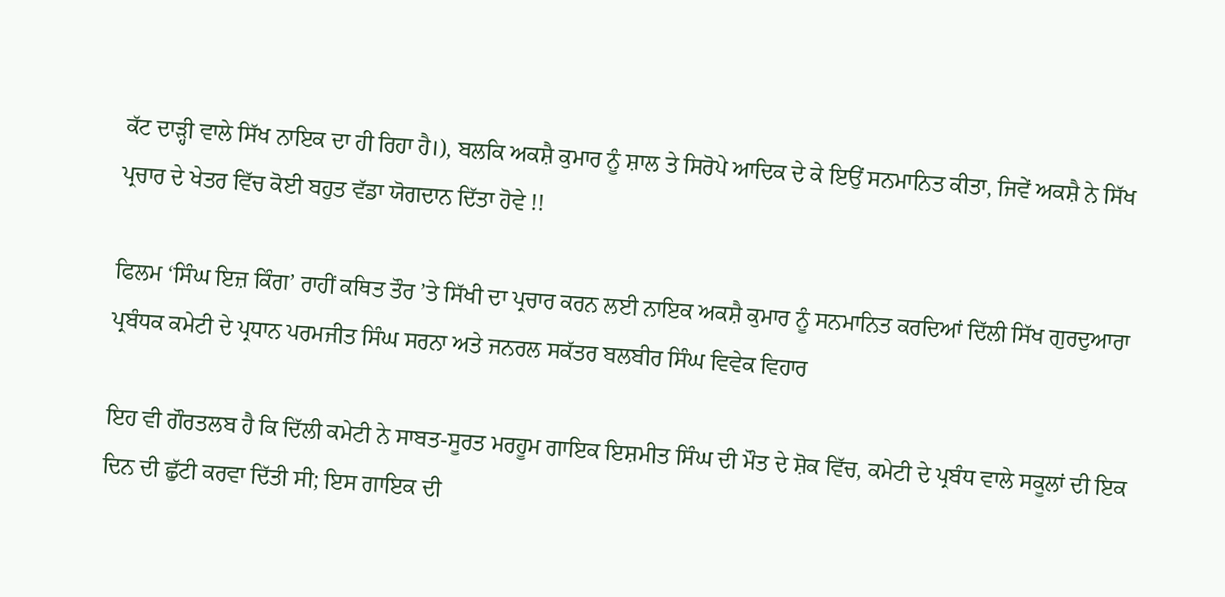ਕੱਟ ਦਾੜ੍ਹੀ ਵਾਲੇ ਸਿੱਖ ਨਾਇਕ ਦਾ ਹੀ ਰਿਹਾ ਹੈ।), ਬਲਕਿ ਅਕਸ਼ੈ ਕੁਮਾਰ ਨੂੰ ਸ਼ਾਲ ਤੇ ਸਿਰੋਪੇ ਆਦਿਕ ਦੇ ਕੇ ਇਉਂ ਸਨਮਾਨਿਤ ਕੀਤਾ, ਜਿਵੇਂ ਅਕਸ਼ੈ ਨੇ ਸਿੱਖ ਪ੍ਰਚਾਰ ਦੇ ਖੇਤਰ ਵਿੱਚ ਕੋਈ ਬਹੁਤ ਵੱਡਾ ਯੋਗਦਾਨ ਦਿੱਤਾ ਹੋਵੇ !!

ਫਿਲਮ ‘ਸਿੰਘ ਇਜ਼ ਕਿੰਗ’ ਰਾਹੀਂ ਕਥਿਤ ਤੌਰ ’ਤੇ ਸਿੱਖੀ ਦਾ ਪ੍ਰਚਾਰ ਕਰਨ ਲਈ ਨਾਇਕ ਅਕਸ਼ੈ ਕੁਮਾਰ ਨੂੰ ਸਨਮਾਨਿਤ ਕਰਦਿਆਂ ਦਿੱਲੀ ਸਿੱਖ ਗੁਰਦੁਆਰਾ ਪ੍ਰਬੰਧਕ ਕਮੇਟੀ ਦੇ ਪ੍ਰਧਾਨ ਪਰਮਜੀਤ ਸਿੰਘ ਸਰਨਾ ਅਤੇ ਜਨਰਲ ਸਕੱਤਰ ਬਲਬੀਰ ਸਿੰਘ ਵਿਵੇਕ ਵਿਹਾਰ

ਇਹ ਵੀ ਗੌਰਤਲਬ ਹੈ ਕਿ ਦਿੱਲੀ ਕਮੇਟੀ ਨੇ ਸਾਬਤ-ਸੂਰਤ ਮਰਹੂਮ ਗਾਇਕ ਇਸ਼ਮੀਤ ਸਿੰਘ ਦੀ ਮੌਤ ਦੇ ਸ਼ੋਕ ਵਿੱਚ, ਕਮੇਟੀ ਦੇ ਪ੍ਰਬੰਧ ਵਾਲੇ ਸਕੂਲਾਂ ਦੀ ਇਕ ਦਿਨ ਦੀ ਛੁੱਟੀ ਕਰਵਾ ਦਿੱਤੀ ਸੀ; ਇਸ ਗਾਇਕ ਦੀ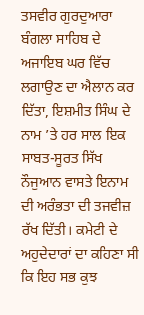ਤਸਵੀਰ ਗੁਰਦੁਆਰਾ ਬੰਗਲਾ ਸਾਹਿਬ ਦੇ ਅਜਾਇਬ ਘਰ ਵਿੱਚ ਲਗਾਉਣ ਦਾ ਐਲਾਨ ਕਰ ਦਿੱਤਾ, ਇਸ਼ਮੀਤ ਸਿੰਘ ਦੇ ਨਾਮ ’ਤੇ ਹਰ ਸਾਲ ਇਕ ਸਾਬਤ-ਸੂਰਤ ਸਿੱਖ ਨੌਜੁਆਨ ਵਾਸਤੇ ਇਨਾਮ ਦੀ ਅਰੰਭਤਾ ਦੀ ਤਜਵੀਜ਼ ਰੱਖ ਦਿੱਤੀ। ਕਮੇਟੀ ਦੇ ਅਹੁਦੇਦਾਰਾਂ ਦਾ ਕਹਿਣਾ ਸੀ ਕਿ ਇਹ ਸਭ ਕੁਝ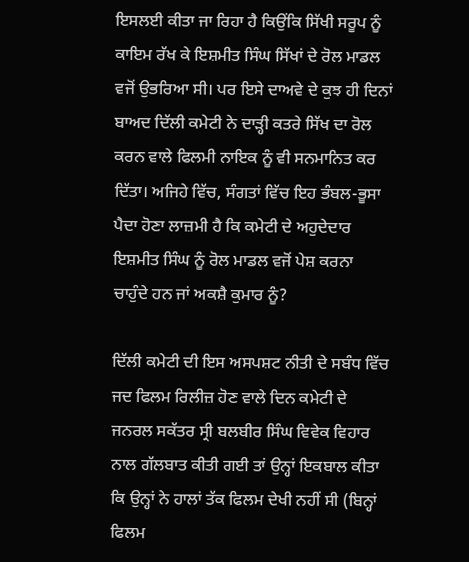ਇਸਲਈ ਕੀਤਾ ਜਾ ਰਿਹਾ ਹੈ ਕਿਉਂਕਿ ਸਿੱਖੀ ਸਰੂਪ ਨੂੰ ਕਾਇਮ ਰੱਖ ਕੇ ਇਸ਼ਮੀਤ ਸਿੰਘ ਸਿੱਖਾਂ ਦੇ ਰੋਲ ਮਾਡਲ ਵਜੋਂ ਉਭਰਿਆ ਸੀ। ਪਰ ਇਸੇ ਦਾਅਵੇ ਦੇ ਕੁਝ ਹੀ ਦਿਨਾਂ ਬਾਅਦ ਦਿੱਲੀ ਕਮੇਟੀ ਨੇ ਦਾੜ੍ਹੀ ਕਤਰੇ ਸਿੱਖ ਦਾ ਰੋਲ ਕਰਨ ਵਾਲੇ ਫਿਲਮੀ ਨਾਇਕ ਨੂੰ ਵੀ ਸਨਮਾਨਿਤ ਕਰ ਦਿੱਤਾ। ਅਜਿਹੇ ਵਿੱਚ, ਸੰਗਤਾਂ ਵਿੱਚ ਇਹ ਭੰਬਲ-ਭੂਸਾ ਪੈਦਾ ਹੋਣਾ ਲਾਜ਼ਮੀ ਹੈ ਕਿ ਕਮੇਟੀ ਦੇ ਅਹੁਦੇਦਾਰ ਇਸ਼ਮੀਤ ਸਿੰਘ ਨੂੰ ਰੋਲ ਮਾਡਲ ਵਜੋਂ ਪੇਸ਼ ਕਰਨਾ ਚਾਹੁੰਦੇ ਹਨ ਜਾਂ ਅਕਸ਼ੈ ਕੁਮਾਰ ਨੂੰ?

ਦਿੱਲੀ ਕਮੇਟੀ ਦੀ ਇਸ ਅਸਪਸ਼ਟ ਨੀਤੀ ਦੇ ਸਬੰਧ ਵਿੱਚ ਜਦ ਫਿਲਮ ਰਿਲੀਜ਼ ਹੋਣ ਵਾਲੇ ਦਿਨ ਕਮੇਟੀ ਦੇ ਜਨਰਲ ਸਕੱਤਰ ਸ੍ਰੀ ਬਲਬੀਰ ਸਿੰਘ ਵਿਵੇਕ ਵਿਹਾਰ ਨਾਲ ਗੱਲਬਾਤ ਕੀਤੀ ਗਈ ਤਾਂ ਉਨ੍ਹਾਂ ਇਕਬਾਲ ਕੀਤਾ ਕਿ ਉਨ੍ਹਾਂ ਨੇ ਹਾਲਾਂ ਤੱਕ ਫਿਲਮ ਦੇਖੀ ਨਹੀਂ ਸੀ (ਬਿਨ੍ਹਾਂ ਫਿਲਮ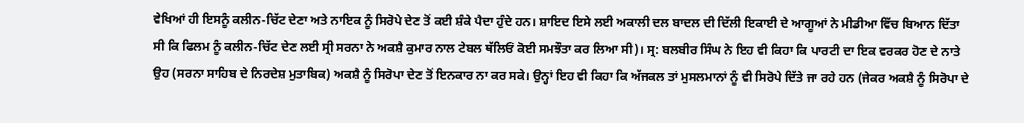ਵੇਖਿਆਂ ਹੀ ਇਸਨੂੰ ਕਲੀਨ-ਚਿੱਟ ਦੇਣਾ ਅਤੇ ਨਾਇਕ ਨੂੰ ਸਿਰੋਪੇ ਦੇਣ ਤੋਂ ਕਈ ਸ਼ੰਕੇ ਪੈਦਾ ਹੁੰਦੇ ਹਨ। ਸ਼ਾਇਦ ਇਸੇ ਲਈ ਅਕਾਲੀ ਦਲ ਬਾਦਲ ਦੀ ਦਿੱਲੀ ਇਕਾਈ ਦੇ ਆਗੂਆਂ ਨੇ ਮੀਡੀਆ ਵਿੱਚ ਬਿਆਨ ਦਿੱਤਾ ਸੀ ਕਿ ਫਿਲਮ ਨੂੰ ਕਲੀਨ-ਚਿੱਟ ਦੇਣ ਲਈ ਸ੍ਰੀ ਸਰਨਾ ਨੇ ਅਕਸ਼ੈ ਕੁਮਾਰ ਨਾਲ ਟੇਬਲ ਥੱਲਿਓਂ ਕੋਈ ਸਮਝੌਤਾ ਕਰ ਲਿਆ ਸੀ)। ਸ੍ਰ: ਬਲਬੀਰ ਸਿੰਘ ਨੇ ਇਹ ਵੀ ਕਿਹਾ ਕਿ ਪਾਰਟੀ ਦਾ ਇਕ ਵਰਕਰ ਹੋਣ ਦੇ ਨਾਤੇ ਉਹ (ਸਰਨਾ ਸਾਹਿਬ ਦੇ ਨਿਰਦੇਸ਼ ਮੁਤਾਬਿਕ) ਅਕਸ਼ੈ ਨੂੰ ਸਿਰੋਪਾ ਦੇਣ ਤੋਂ ਇਨਕਾਰ ਨਾ ਕਰ ਸਕੇ। ਉਨ੍ਹਾਂ ਇਹ ਵੀ ਕਿਹਾ ਕਿ ਅੱਜਕਲ ਤਾਂ ਮੁਸਲਮਾਨਾਂ ਨੂੰ ਵੀ ਸਿਰੋਪੇ ਦਿੱਤੇ ਜਾ ਰਹੇ ਹਨ (ਜੇਕਰ ਅਕਸ਼ੈ ਨੂੰ ਸਿਰੋਪਾ ਦੇ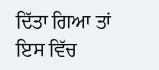ਦਿੱਤਾ ਗਿਆ ਤਾਂ ਇਸ ਵਿੱਚ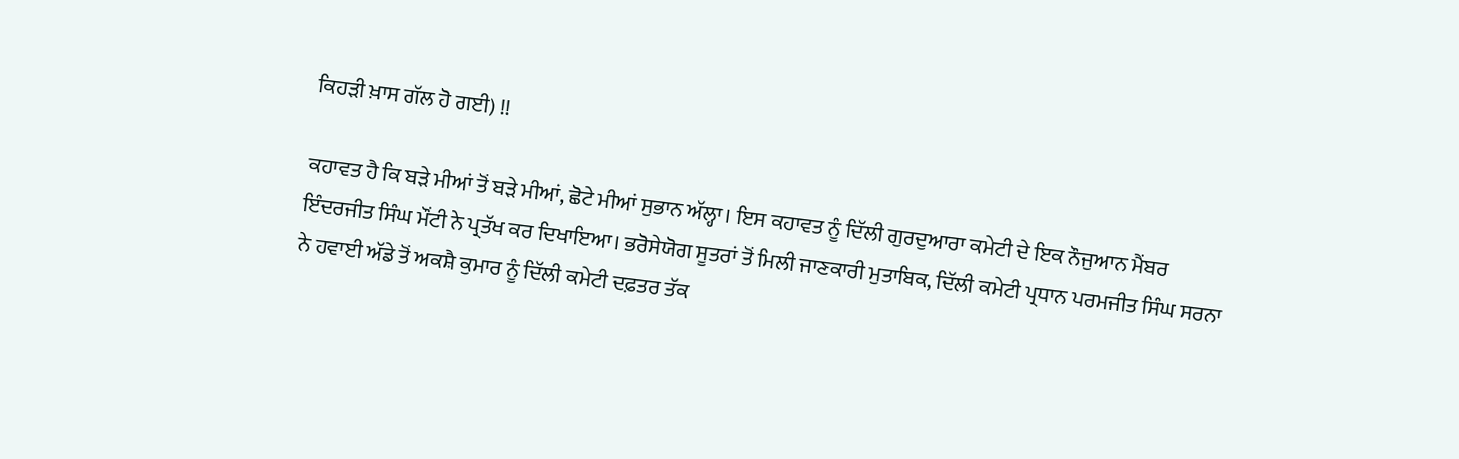ਕਿਹੜੀ ਖ਼ਾਸ ਗੱਲ ਹੋ ਗਈ) !!

ਕਹਾਵਤ ਹੈ ਕਿ ਬੜੇ ਮੀਆਂ ਤੋਂ ਬੜੇ ਮੀਆਂ, ਛੋਟੇ ਮੀਆਂ ਸੁਭਾਨ ਅੱਲ੍ਹਾ। ਇਸ ਕਹਾਵਤ ਨੂੰ ਦਿੱਲੀ ਗੁਰਦੁਆਰਾ ਕਮੇਟੀ ਦੇ ਇਕ ਨੌਜੁਆਨ ਮੈਂਬਰ ਇੰਦਰਜੀਤ ਸਿੰਘ ਮੌਂਟੀ ਨੇ ਪ੍ਰਤੱਖ ਕਰ ਦਿਖਾਇਆ। ਭਰੋਸੇਯੋਗ ਸੂਤਰਾਂ ਤੋਂ ਮਿਲੀ ਜਾਣਕਾਰੀ ਮੁਤਾਬਿਕ, ਦਿੱਲੀ ਕਮੇਟੀ ਪ੍ਰਧਾਨ ਪਰਮਜੀਤ ਸਿੰਘ ਸਰਨਾ ਨੇ ਹਵਾਈ ਅੱਡੇ ਤੋਂ ਅਕਸ਼ੈ ਕੁਮਾਰ ਨੂੰ ਦਿੱਲੀ ਕਮੇਟੀ ਦਫ਼ਤਰ ਤੱਕ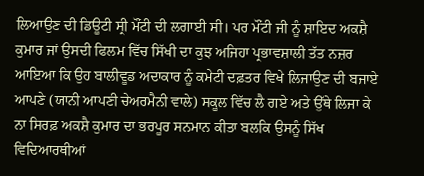ਲਿਆਉਣ ਦੀ ਡਿਊਟੀ ਸ੍ਰੀ ਮੌਂਟੀ ਦੀ ਲਗਾਈ ਸੀ। ਪਰ ਮੌਂਟੀ ਜੀ ਨੂੰ ਸ਼ਾਇਦ ਅਕਸ਼ੈ ਕੁਮਾਰ ਜਾਂ ਉਸਦੀ ਫਿਲਮ ਵਿੱਚ ਸਿੱਖੀ ਦਾ ਕੁਝ ਅਜਿਹਾ ਪ੍ਰਭਾਵਸ਼ਾਲੀ ਤੱਤ ਨਜ਼ਰ ਆਇਆ ਕਿ ਉਹ ਬਾਲੀਵੂਡ ਅਦਾਕਾਰ ਨੂੰ ਕਮੇਟੀ ਦਫ਼ਤਰ ਵਿਖੇ ਲਿਜਾਉਣ ਦੀ ਬਜਾਏ ਆਪਣੇ (ਯਾਨੀ ਆਪਣੀ ਚੇਅਰਮੈਨੀ ਵਾਲੇ) ਸਕੂਲ ਵਿੱਚ ਲੈ ਗਏ ਅਤੇ ਉੱਥੇ ਲਿਜਾ ਕੇ ਨਾ ਸਿਰਫ਼ ਅਕਸ਼ੈ ਕੁਮਾਰ ਦਾ ਭਰਪੂਰ ਸਨਮਾਨ ਕੀਤਾ ਬਲਕਿ ਉਸਨੂੰ ਸਿੱਖ ਵਿਦਿਆਰਥੀਆਂ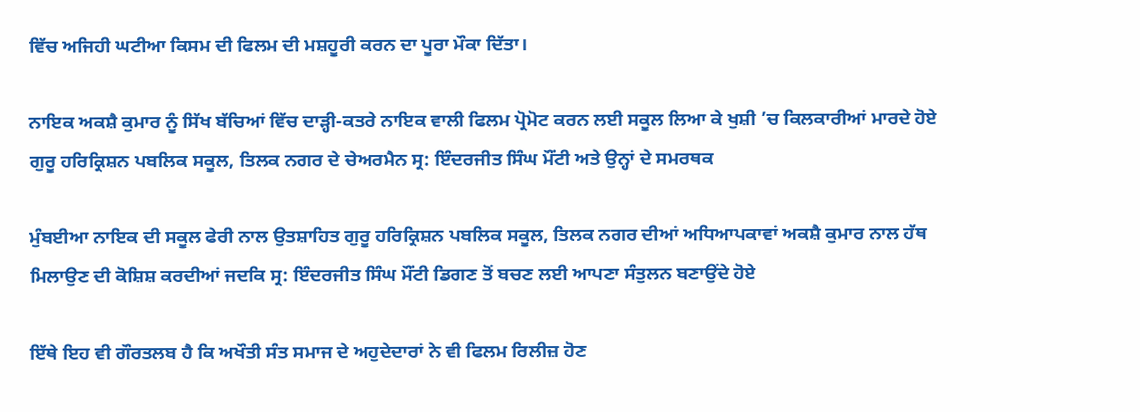ਵਿੱਚ ਅਜਿਹੀ ਘਟੀਆ ਕਿਸਮ ਦੀ ਫਿਲਮ ਦੀ ਮਸ਼ਹੂਰੀ ਕਰਨ ਦਾ ਪੂਰਾ ਮੌਕਾ ਦਿੱਤਾ।

ਨਾਇਕ ਅਕਸ਼ੈ ਕੁਮਾਰ ਨੂੰ ਸਿੱਖ ਬੱਚਿਆਂ ਵਿੱਚ ਦਾੜ੍ਹੀ-ਕਤਰੇ ਨਾਇਕ ਵਾਲੀ ਫਿਲਮ ਪ੍ਰੋਮੋਟ ਕਰਨ ਲਈ ਸਕੂਲ ਲਿਆ ਕੇ ਖੁਸ਼ੀ ’ਚ ਕਿਲਕਾਰੀਆਂ ਮਾਰਦੇ ਹੋਏ ਗੁਰੂ ਹਰਿਕ੍ਰਿਸ਼ਨ ਪਬਲਿਕ ਸਕੂਲ, ਤਿਲਕ ਨਗਰ ਦੇ ਚੇਅਰਮੈਨ ਸ੍ਰ: ਇੰਦਰਜੀਤ ਸਿੰਘ ਮੌਂਟੀ ਅਤੇ ਉਨ੍ਹਾਂ ਦੇ ਸਮਰਥਕ

ਮੁੰਬਈਆ ਨਾਇਕ ਦੀ ਸਕੂਲ ਫੇਰੀ ਨਾਲ ਉਤਸ਼ਾਹਿਤ ਗੁਰੂ ਹਰਿਕ੍ਰਿਸ਼ਨ ਪਬਲਿਕ ਸਕੂਲ, ਤਿਲਕ ਨਗਰ ਦੀਆਂ ਅਧਿਆਪਕਾਵਾਂ ਅਕਸ਼ੈ ਕੁਮਾਰ ਨਾਲ ਹੱਥ ਮਿਲਾਉਣ ਦੀ ਕੋਸ਼ਿਸ਼ ਕਰਦੀਆਂ ਜਦਕਿ ਸ੍ਰ: ਇੰਦਰਜੀਤ ਸਿੰਘ ਮੌਂਟੀ ਡਿਗਣ ਤੋਂ ਬਚਣ ਲਈ ਆਪਣਾ ਸੰਤੁਲਨ ਬਣਾਉਂਦੇ ਹੋਏ

ਇੱਥੇ ਇਹ ਵੀ ਗੌਰਤਲਬ ਹੈ ਕਿ ਅਖੌਤੀ ਸੰਤ ਸਮਾਜ ਦੇ ਅਹੁਦੇਦਾਰਾਂ ਨੇ ਵੀ ਫਿਲਮ ਰਿਲੀਜ਼ ਹੋਣ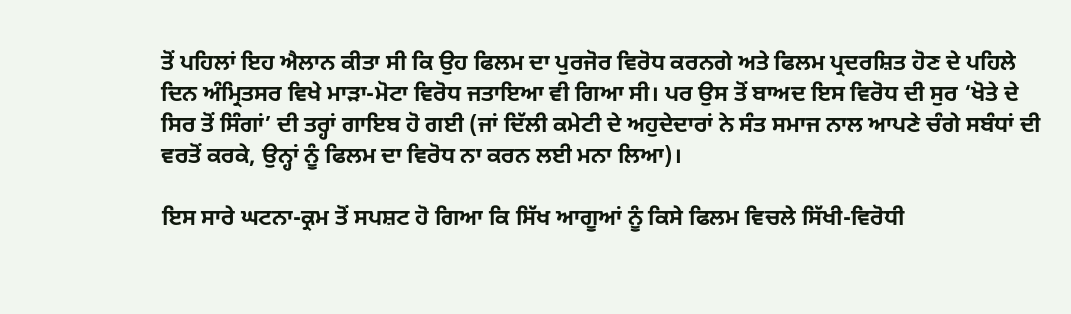ਤੋਂ ਪਹਿਲਾਂ ਇਹ ਐਲਾਨ ਕੀਤਾ ਸੀ ਕਿ ਉਹ ਫਿਲਮ ਦਾ ਪੁਰਜੋਰ ਵਿਰੋਧ ਕਰਨਗੇ ਅਤੇ ਫਿਲਮ ਪ੍ਰਦਰਸ਼ਿਤ ਹੋਣ ਦੇ ਪਹਿਲੇ ਦਿਨ ਅੰਮ੍ਰਿਤਸਰ ਵਿਖੇ ਮਾੜਾ-ਮੋਟਾ ਵਿਰੋਧ ਜਤਾਇਆ ਵੀ ਗਿਆ ਸੀ। ਪਰ ਉਸ ਤੋਂ ਬਾਅਦ ਇਸ ਵਿਰੋਧ ਦੀ ਸੁਰ ‘ਖੋਤੇ ਦੇ ਸਿਰ ਤੋਂ ਸਿੰਗਾਂ’ ਦੀ ਤਰ੍ਹਾਂ ਗਾਇਬ ਹੋ ਗਈ (ਜਾਂ ਦਿੱਲੀ ਕਮੇਟੀ ਦੇ ਅਹੁਦੇਦਾਰਾਂ ਨੇ ਸੰਤ ਸਮਾਜ ਨਾਲ ਆਪਣੇ ਚੰਗੇ ਸਬੰਧਾਂ ਦੀ ਵਰਤੋਂ ਕਰਕੇ, ਉਨ੍ਹਾਂ ਨੂੰ ਫਿਲਮ ਦਾ ਵਿਰੋਧ ਨਾ ਕਰਨ ਲਈ ਮਨਾ ਲਿਆ)।

ਇਸ ਸਾਰੇ ਘਟਨਾ-ਕ੍ਰਮ ਤੋਂ ਸਪਸ਼ਟ ਹੋ ਗਿਆ ਕਿ ਸਿੱਖ ਆਗੂਆਂ ਨੂੰ ਕਿਸੇ ਫਿਲਮ ਵਿਚਲੇ ਸਿੱਖੀ-ਵਿਰੋਧੀ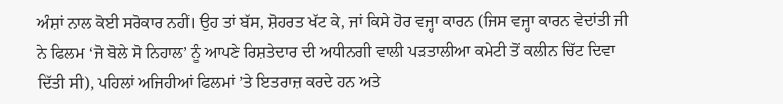ਅੰਸ਼ਾਂ ਨਾਲ ਕੋਈ ਸਰੋਕਾਰ ਨਹੀਂ। ਉਹ ਤਾਂ ਬੱਸ, ਸ਼ੋਹਰਤ ਖੱਟ ਕੇ, ਜਾਂ ਕਿਸੇ ਹੋਰ ਵਜ੍ਹਾ ਕਾਰਨ (ਜਿਸ ਵਜ੍ਹਾ ਕਾਰਨ ਵੇਦਾਂਤੀ ਜੀ ਨੇ ਫਿਲਮ ‘ਜੋ ਬੋਲੇ ਸੋ ਨਿਹਾਲ’ ਨੂੰ ਆਪਣੇ ਰਿਸ਼ਤੇਦਾਰ ਦੀ ਅਧੀਨਗੀ ਵਾਲੀ ਪੜਤਾਲੀਆ ਕਮੇਟੀ ਤੋਂ ਕਲੀਨ ਚਿੱਟ ਦਿਵਾ ਦਿੱਤੀ ਸੀ), ਪਹਿਲਾਂ ਅਜਿਹੀਆਂ ਫਿਲਮਾਂ ’ਤੇ ਇਤਰਾਜ਼ ਕਰਦੇ ਹਨ ਅਤੇ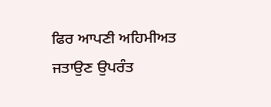ਫਿਰ ਆਪਣੀ ਅਹਿਮੀਅਤ ਜਤਾਉਣ ਉਪਰੰਤ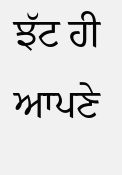ਝੱਟ ਹੀ ਆਪਣੇ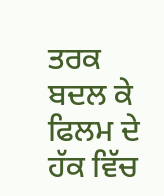ਤਰਕ ਬਦਲ ਕੇ ਫਿਲਮ ਦੇ ਹੱਕ ਵਿੱਚ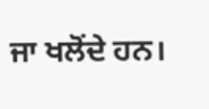ਜਾ ਖਲੋਂਦੇ ਹਨ।